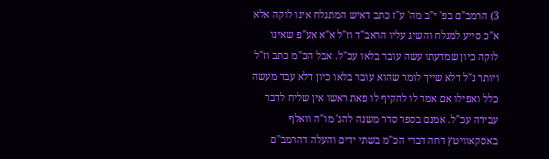3) הרמב"ם בפ' י"ב מה' ע"ז כתב דאיש המתגלח אינו לוקה אלא א"כ סייע למגלח והשיג עליו הראב"ד וז"ל א"א אע"פ שאינו לוקה כיון שמדעתו עשה עובר בלאו עכ"ל. אבל הכ"מ כתב וז"ל ויותר נ"ל דלא שייך לומר שהוא עובר בלאו כיון דלא עבד מעשה כלל ואפילו אם אמר לו להקיף לו פאת ראשו אין שליח לדבר עבירה עכ"ל. אמנם בספר סדר משנה להג' מו"ה וואלף באסקאוויטץ דחה דברי הכ"מ בשתי ידים והעלה דהרמב"ם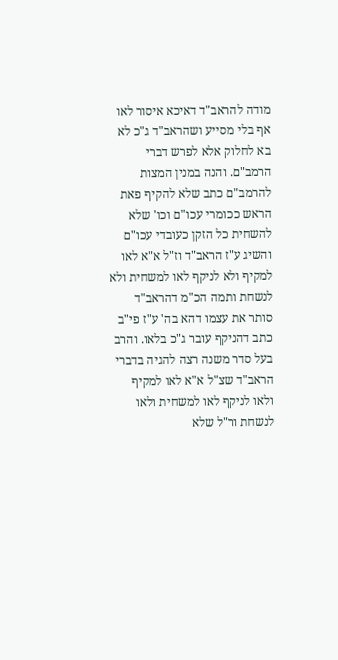מודה להראב"ד דאיכא איסור לאו אף בלי מסייע ושהראב"ד ג"כ לא בא לחלוק אלא לפרש דברי הרמב"ם. והנה במנין המצות להרמב"ם כתב שלא להקיף פאת הראש ככומרי עכו"ם וכו' שלא להשחית כל הזקן כעובדי עכו"ם והשיג ע"ז הראב"ד וז"ל א"א לאו למקיף ולא לניקף לאו למשחית ולא לנשחת ותמה הכ"מ דהראב"ד סותר את עצמו דהא בה' ע"ז פי"ב כתב דהניקף עובר ג"כ בלאו. והרב בעל סדר משנה רצה להגיה בדברי הראב"ד שצ"ל א"א לאו למקיף ולאו לניקף לאו למשחית ולאו לנשחת ור"ל שלא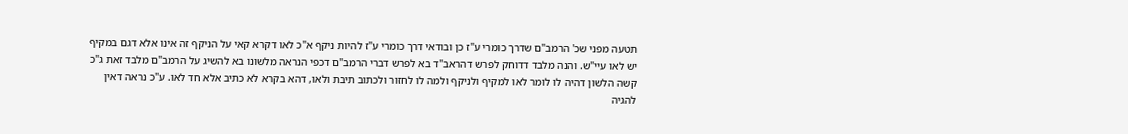תטעה מפני שכ' הרמב"ם שדרך כומרי ע"ז כן ובודאי דרך כומרי ע"ז להיות ניקף א"כ לאו דקרא קאי על הניקף זה אינו אלא דגם במקיף יש לאו עיי"ש. והנה מלבד דדוחק לפרש דהראב"ד בא לפרש דברי הרמב"ם דכפי הנראה מלשונו בא להשיג על הרמב"ם מלבד זאת ג"כ קשה הלשון דהיה לו לומר לאו למקיף ולניקף ולמה לו לחזור ולכתוב תיבת ולאו, דהא בקרא לא כתיב אלא חד לאו. ע"כ נראה דאין להגיה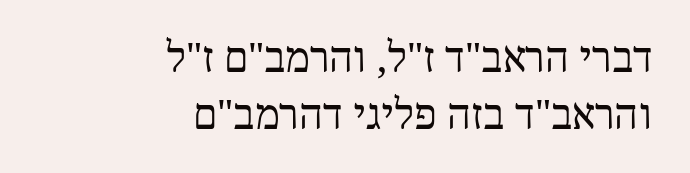דברי הראב"ד ז"ל, והרמב"ם ז"ל והראב"ד בזה פליגי דהרמב"ם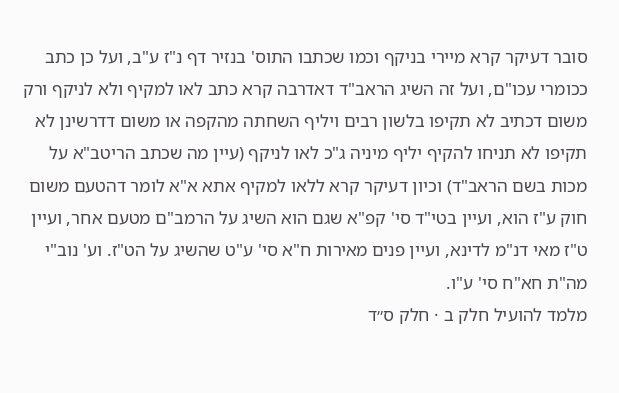סובר דעיקר קרא מיירי בניקף וכמו שכתבו התוס' בנזיר דף נ"ז ע"ב, ועל כן כתב ככומרי עכו"ם, ועל זה השיג הראב"ד דאדרבה קרא כתב לאו למקיף ולא לניקף ורק משום דכתיב לא תקיפו בלשון רבים ויליף השחתה מהקפה או משום דדרשינן לא תקיפו לא תניחו להקיף יליף מיניה ג"כ לאו לניקף (עיין מה שכתב הריטב"א על מכות בשם הראב"ד) וכיון דעיקר קרא ללאו למקיף אתא א"א לומר דהטעם משום חוק ע"ז הוא, ועיין בטי"ד סי' קפ"א שגם הוא השיג על הרמב"ם מטעם אחר, ועיין ט"ז מאי דנ"מ לדינא, ועיין פנים מאירות ח"א סי' ע"ט שהשיג על הט"ז. וע' נוב"י מה"ת חא"ח סי' ע"ו.
מלמד להועיל חלק ב · חלק ס״ד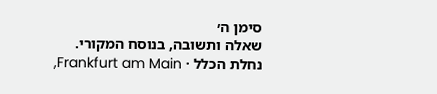סימן ה׳
שאלה ותשובה, בנוסח המקורי.
נחלת הכלל · Frankfurt am Main,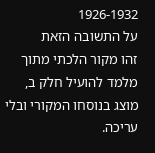1926-1932
על התשובה הזאת
זהו מקור הלכתי מתוך מלמד להועיל חלק ב, מוצג בנוסחו המקורי ובלי עריכה.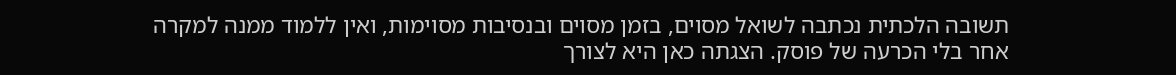תשובה הלכתית נכתבה לשואל מסוים, בזמן מסוים ובנסיבות מסוימות, ואין ללמוד ממנה למקרה אחר בלי הכרעה של פוסק. הצגתה כאן היא לצורך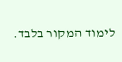לימוד המקור בלבד.